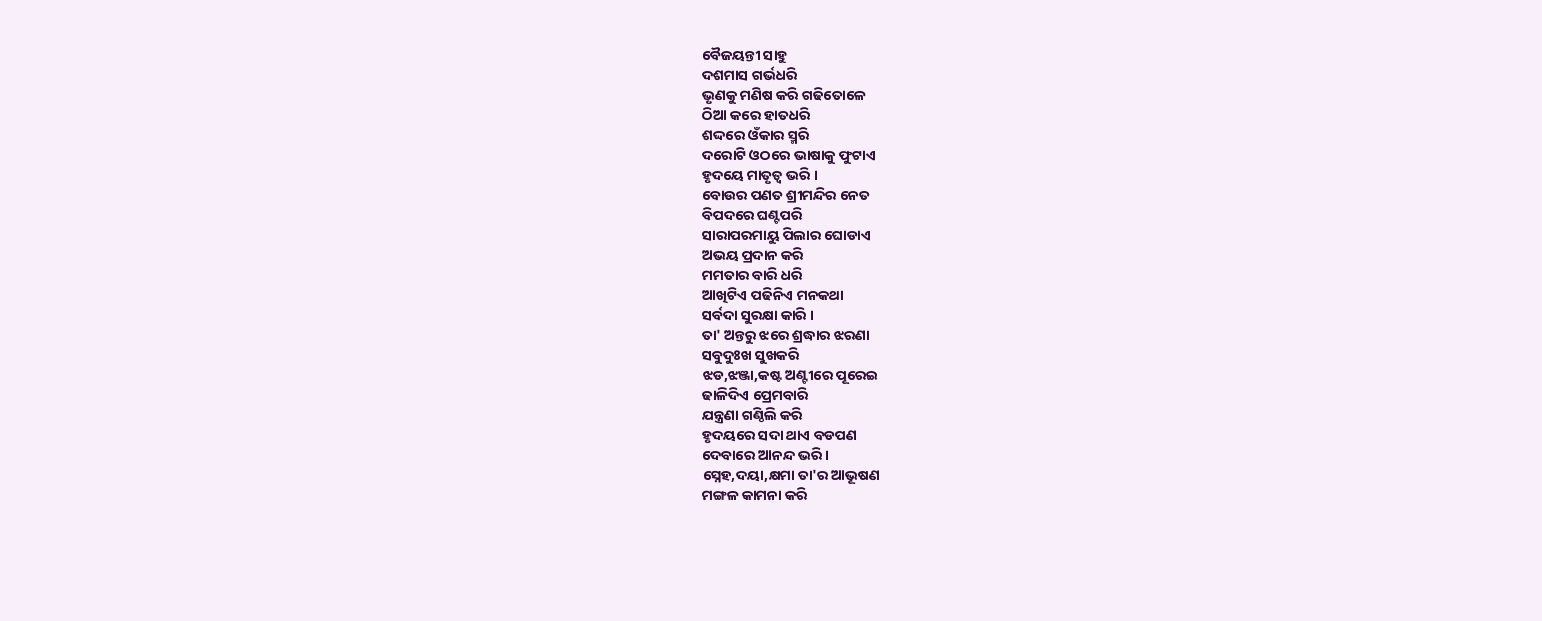ବୈଜୟନ୍ତୀ ସାହୁ
ଦଶମାସ ଗର୍ଭଧରି
ଭୃଣକୁ ମଣିଷ କରି ଗଢିତୋଳେ
ଠିଆ କରେ ହାତଧରି
ଶଦ୍ଦରେ ଓଁକାର ସ୍ମରି
ଦରୋଟି ଓଠରେ ଭାଷାକୁ ଫୁଟାଏ
ହୃଦୟେ ମାତୃତ୍ବ ଭରି ।
ବୋଉର ପଣତ ଶ୍ରୀମନ୍ଦିର ନେତ
ବିପଦରେ ଘଣ୍ଟପରି
ସାରାପରମାୟୁ ପିଲାର ଘୋଡାଏ
ଅଭୟ ପ୍ରଦାନ କରି
ମମତାର ବାରି ଧରି
ଆଖିଟିଏ ପଢିନିଏ ମନକଥା
ସର୍ବଦା ସୁରକ୍ଷା କାରି ।
ତା' ଅନ୍ତରୁ ଝରେ ଶ୍ରଦ୍ଧାର ଝରଣା
ସବୁଦୁଃଖ ସୁଖକରି
ଝଡ,ଝଞ୍ଜା,କଷ୍ଟ ଅଣ୍ଟୀରେ ପୂରେଇ
ଢାଳିଦିଏ ପ୍ରେମବାରି
ଯନ୍ତ୍ରଣା ଗଣ୍ଠିଲି କରି
ହୃଦୟରେ ସଦା ଥାଏ ବଡପଣ
ଦେବାରେ ଆନନ୍ଦ ଭରି ।
ସ୍ନେହ,ଦୟା,କ୍ଷମା ତା'ର ଆଭୂଷଣ
ମଙ୍ଗଳ କାମନା କରି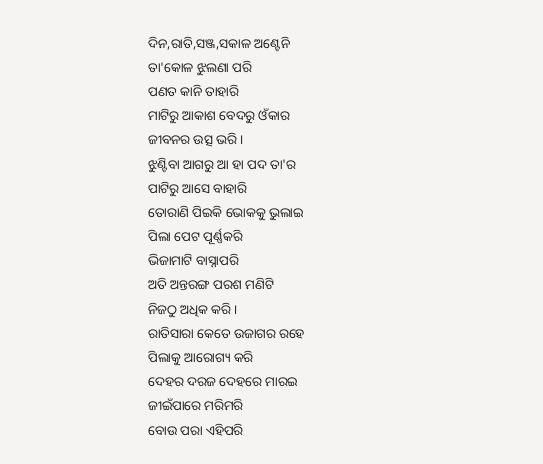ଦିନ,ରାତି,ସଞ୍ଜ,ସକାଳ ଅଣ୍ଟେନି
ତା'କୋଳ ଝୁଲଣା ପରି
ପଣତ କାନି ତାହାରି
ମାଟିରୁ ଆକାଶ ବେଦରୁ ଓଁକାର
ଜୀବନର ଉତ୍ସ ଭରି ।
ଝୁଣ୍ଟିବା ଆଗରୁ ଆ ହା ପଦ ତା'ର
ପାଟିରୁ ଆସେ ବାହାରି
ତୋରାଣି ପିଇକି ଭୋକକୁ ଭୁଲାଇ
ପିଲା ପେଟ ପୂର୍ଣ୍ଣକରି
ଭିଜାମାଟି ବାସ୍ନାପରି
ଅତି ଅନ୍ତରଙ୍ଗ ପରଶ ମଣିଟି
ନିଜଠୁ ଅଧିକ କରି ।
ରାତିସାରା କେତେ ଉଜାଗର ରହେ
ପିଲାକୁ ଆରୋଗ୍ୟ କରି
ଦେହର ଦରଜ ଦେହରେ ମାରଇ
ଜୀଇଁପାରେ ମରିମରି
ବୋଉ ପରା ଏହିପରି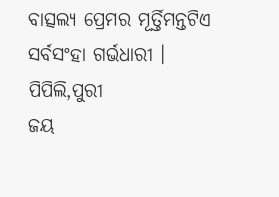ବାତ୍ସଲ୍ଯ ପ୍ରେମର ମୂର୍ତ୍ତିମନ୍ତଟିଏ
ସର୍ବସଂହା ଗର୍ଭଧାରୀ ।
ପିପିଲି,ପୁରୀ
ଜୟ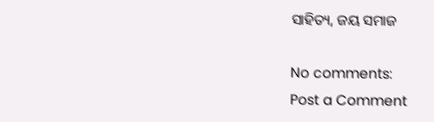ସାହିତ୍ୟ, ଜୟ ସମାଜ

No comments:
Post a Comment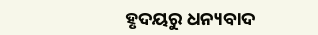ହୃଦୟରୁ ଧନ୍ୟବାଦ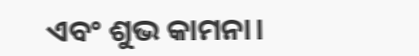ଏବଂ ଶୁଭ କାମନା।